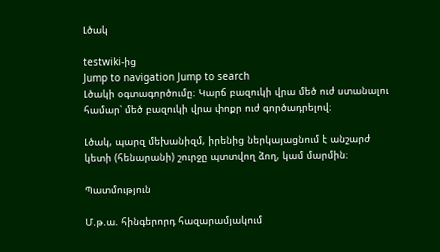Լծակ

testwiki-ից
Jump to navigation Jump to search
Լծակի օգտագործումը։ Կարճ բազուկի վրա մեծ ուժ ստանալու համար՝ մեծ բազուկի վրա փոքր ուժ գործադրելով։

Լծակ, պարզ մեխանիզմ, իրենից ներկայացնում է անշարժ կետի (հենարանի) շուրջը պտտվող ձող, կամ մարմին։

Պատմություն

Մ.թ.ա. հինգերորդ հազարամյակում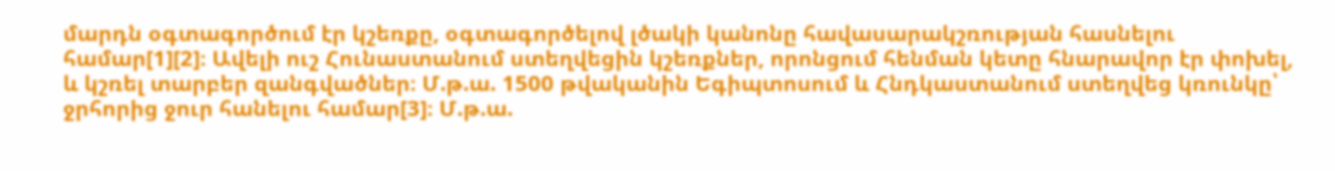մարդն օգտագործում էր կշեռքը, օգտագործելով լծակի կանոնը հավասարակշռության հասնելու համար[1][2]։ Ավելի ուշ Հունաստանում ստեղվեցին կշեռքներ, որոնցում հենման կետը հնարավոր էր փոխել, և կշռել տարբեր զանգվածներ։ Մ.թ.ա. 1500 թվականին Եգիպտոսում և Հնդկաստանում ստեղվեց կռունկը՝ ջրհորից ջուր հանելու համար[3]։ Մ.թ.ա.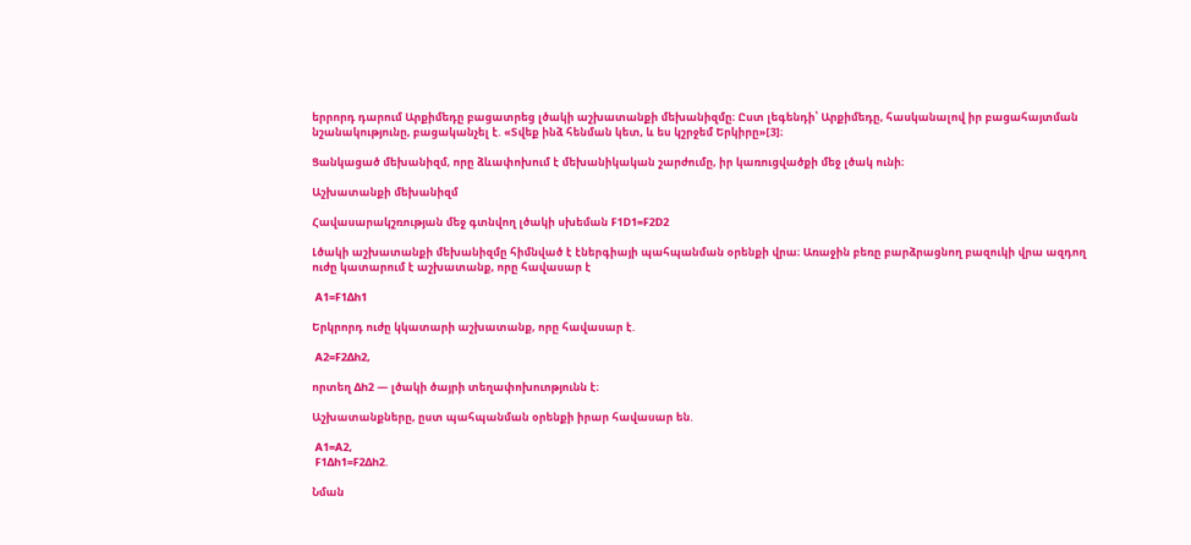երրորդ դարում Արքիմեդը բացատրեց լծակի աշխատանքի մեխանիզմը։ Ըստ լեգենդի՝ Արքիմեդը, հասկանալով իր բացահայտման նշանակությունը, բացականչել է. «Տվեք ինձ հենման կետ, և ես կշրջեմ Երկիրը»[3]։

Ցանկացած մեխանիզմ, որը ձևափոխում է մեխանիկական շարժումը, իր կառուցվածքի մեջ լծակ ունի։

Աշխատանքի մեխանիզմ

Հավասարակշռության մեջ գտնվող լծակի սխեման F1D1=F2D2

Լծակի աշխատանքի մեխանիզմը հիմնված է էներգիայի պահպանման օրենքի վրա։ Առաջին բեռը բարձրացնող բազուկի վրա ազդող ուժը կատարում է աշխատանք, որը հավասար է

 A1=F1Δh1

Երկրորդ ուժը կկատարի աշխատանք, որը հավասար է.

 A2=F2Δh2,

որտեղ Δh2 — լծակի ծայրի տեղափոխուոթյունն է։

Աշխատանքները, ըստ պահպանման օրենքի իրար հավասար են.

 A1=A2,
 F1Δh1=F2Δh2.

Նման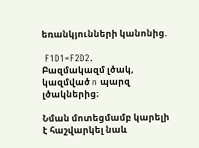եռանկյունների կանոնից.

 F1D1=F2D2.
Բազմակազմ լծակ, կազմված n պարզ լծակներից։

Նման մոտեցմամբ կարելի է հաշվարկել նաև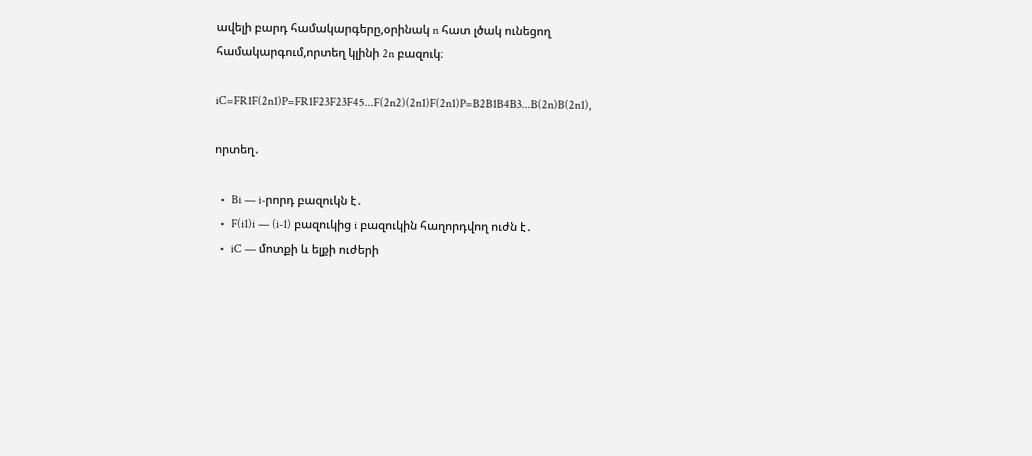ավելի բարդ համակարգերը,օրինակ n հատ լծակ ունեցող համակարգում,որտեղ կլինի 2n բազուկ։

iC=FR1F(2n1)P=FR1F23F23F45...F(2n2)(2n1)F(2n1)P=B2B1B4B3...B(2n)B(2n1),

որտեղ․

  •  Bi — i-րորդ բազուկն է․
  •  F(i1)i — (i-1) բազուկից i բազուկին հաղորդվող ուժն է․
  •  iC — մոտքի և ելքի ուժերի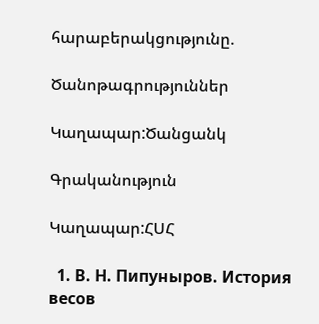հարաբերակցությունը.

Ծանոթագրություններ

Կաղապար:Ծանցանկ

Գրականություն

Կաղապար:ՀՍՀ

  1. В. Н. Пипуныров. История весов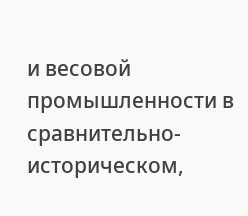и весовой промышленности в сравнительно-историческом,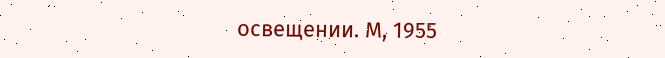освещении. М, 1955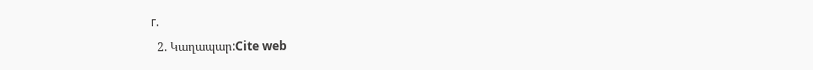г.
  2. Կաղապար:Cite web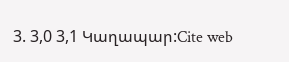3. 3,0 3,1 Կաղապար:Cite web